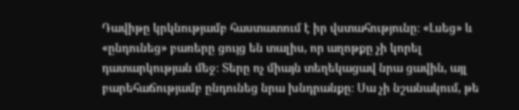Դավիթը կրկնությամբ հաստատում է իր վստահությունը։ «Լսեց» և «ընդունեց» բառերը ցույց են տալիս, որ աղոթքը չի կորել դատարկության մեջ։ Տերը ոչ միայն տեղեկացավ նրա ցավին, այլ բարեհաճությամբ ընդունեց նրա խնդրանքը։ Սա չի նշանակում, թե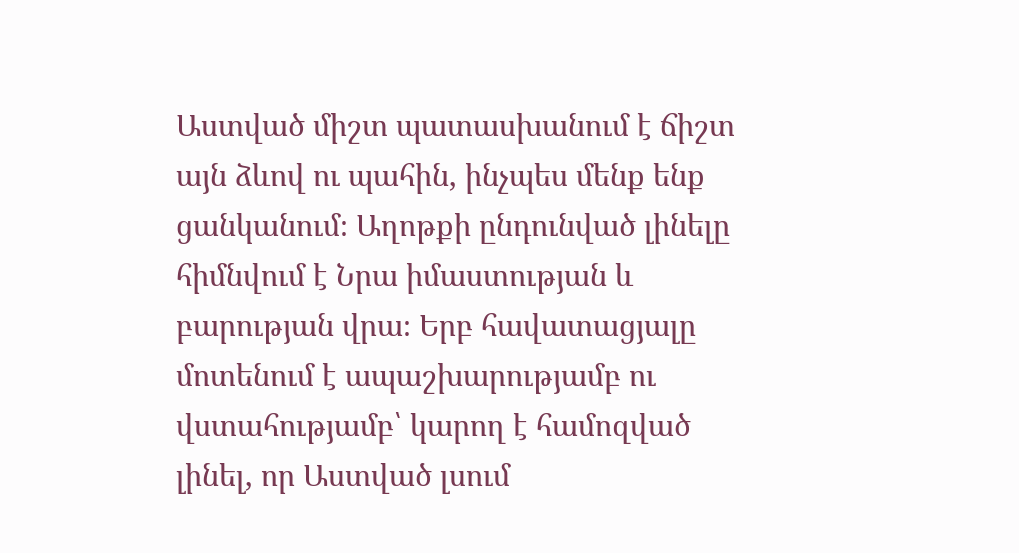Աստված միշտ պատասխանում է ճիշտ այն ձևով ու պահին, ինչպես մենք ենք ցանկանում։ Աղոթքի ընդունված լինելը հիմնվում է Նրա իմաստության և բարության վրա։ Երբ հավատացյալը մոտենում է ապաշխարությամբ ու վստահությամբ՝ կարող է համոզված լինել, որ Աստված լսում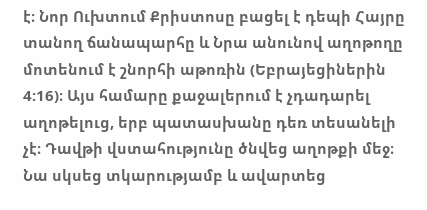է։ Նոր Ուխտում Քրիստոսը բացել է դեպի Հայրը տանող ճանապարհը և Նրա անունով աղոթողը մոտենում է շնորհի աթոռին (Եբրայեցիներին 4:16)։ Այս համարը քաջալերում է չդադարել աղոթելուց, երբ պատասխանը դեռ տեսանելի չէ։ Դավթի վստահությունը ծնվեց աղոթքի մեջ։ Նա սկսեց տկարությամբ և ավարտեց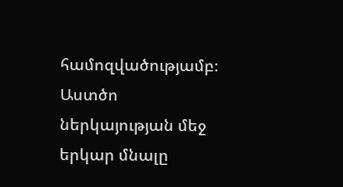համոզվածությամբ։ Աստծո ներկայության մեջ երկար մնալը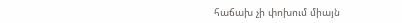հաճախ չի փոխում միայն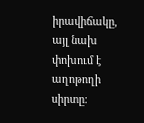իրավիճակը, այլ նախ փոխում է աղոթողի սիրտը։